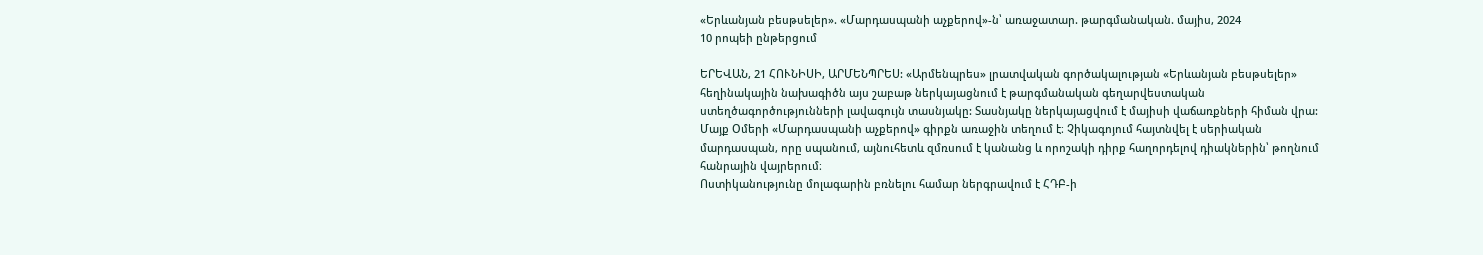«Երևանյան բեսթսելեր». «Մարդասպանի աչքերով»-ն՝ առաջատար. թարգմանական. մայիս, 2024
10 րոպեի ընթերցում

ԵՐԵՎԱՆ, 21 ՀՈՒՆԻՍԻ, ԱՐՄԵՆՊՐԵՍ: «Արմենպրես» լրատվական գործակալության «Երևանյան բեսթսելեր» հեղինակային նախագիծն այս շաբաթ ներկայացնում է թարգմանական գեղարվեստական ստեղծագործությունների լավագույն տասնյակը: Տասնյակը ներկայացվում է մայիսի վաճառքների հիման վրա:
Մայք Օմերի «Մարդասպանի աչքերով» գիրքն առաջին տեղում է։ Չիկագոյում հայտնվել է սերիական մարդասպան, որը սպանում, այնուհետև զմռսում է կանանց և որոշակի դիրք հաղորդելով դիակներին՝ թողնում հանրային վայրերում։
Ոստիկանությունը մոլագարին բռնելու համար ներգրավում է ՀԴԲ-ի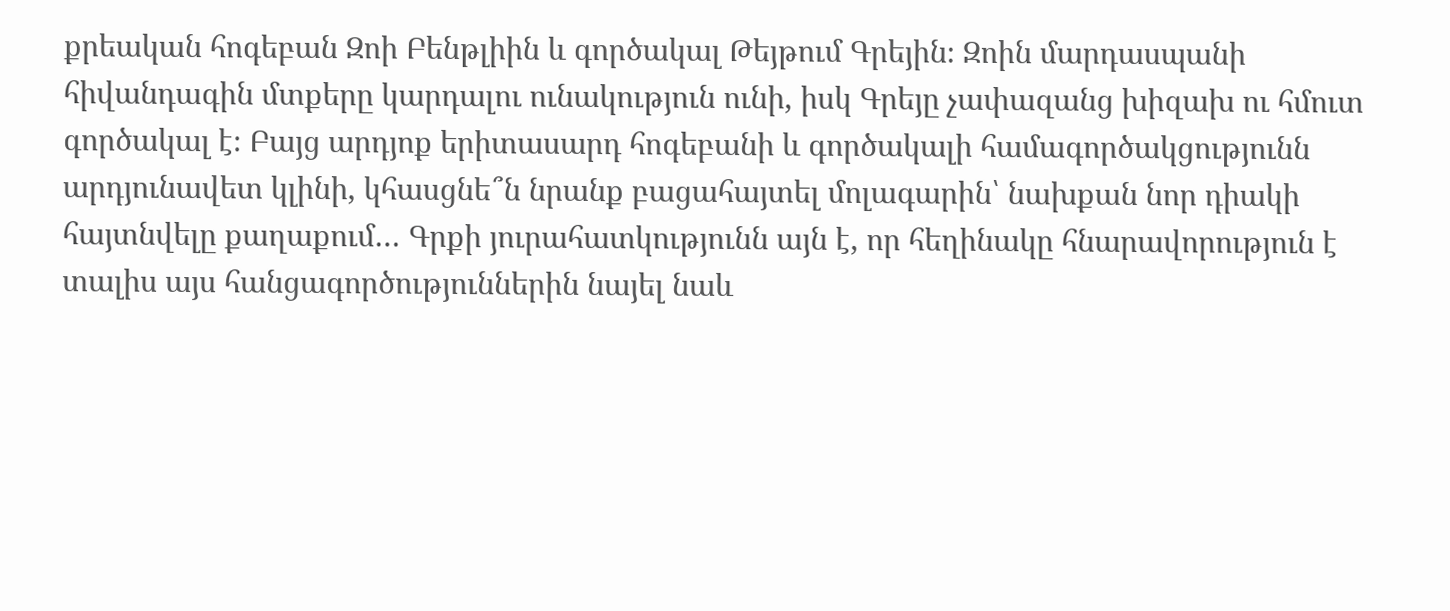քրեական հոգեբան Զոի Բենթլիին և գործակալ Թեյթում Գրեյին։ Զոին մարդասպանի հիվանդագին մտքերը կարդալու ունակություն ունի, իսկ Գրեյը չափազանց խիզախ ու հմուտ գործակալ է։ Բայց արդյոք երիտասարդ հոգեբանի և գործակալի համագործակցությունն արդյունավետ կլինի, կհասցնե՞ն նրանք բացահայտել մոլագարին՝ նախքան նոր դիակի հայտնվելը քաղաքում… Գրքի յուրահատկությունն այն է, որ հեղինակը հնարավորություն է տալիս այս հանցագործություններին նայել նաև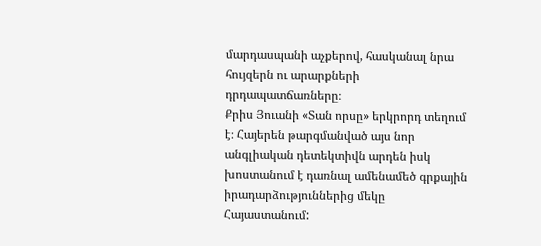մարդասպանի աչքերով, հասկանալ նրա հույզերն ու արարքների դրդապատճառները։
Քրիս Յուանի «Տան որսը» երկրորդ տեղում է։ Հայերեն թարգմանված այս նոր անգլիական դետեկտիվն արդեն իսկ խոստանում է դառնալ ամենամեծ գրքային իրադարձություններից մեկը Հայաստանում: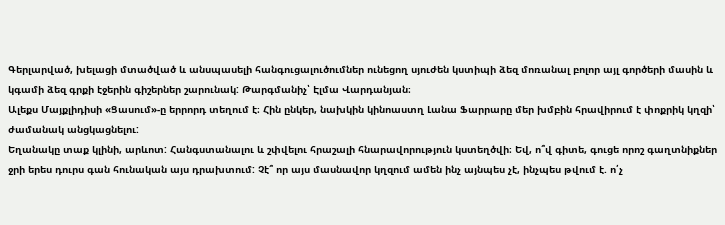Գերլարված, խելացի մտածված և անսպասելի հանգուցալուծումներ ունեցող սյուժեն կստիպի ձեզ մոռանալ բոլոր այլ գործերի մասին և կգամի ձեզ գրքի էջերին գիշերներ շարունակ: Թարգմանիչ՝ Էլմա Վարդանյան։
Ալեքս Մայքլիդիսի «Ցասում»-ը երրորդ տեղում է։ Հին ընկեր, նախկին կինոաստղ Լանա Ֆարրարը մեր խմբին հրավիրում է փոքրիկ կղզի՝ ժամանակ անցկացնելու:
Եղանակը տաք կլինի, արևոտ: Հանգստանալու և շփվելու հրաշալի հնարավորություն կստեղծվի։ Եվ, ո՞վ գիտե, գուցե որոշ գաղտնիքներ ջրի երես դուրս գան հունական այս դրախտում: Չէ՞ որ այս մասնավոր կղզում ամեն ինչ այնպես չէ, ինչպես թվում է. ո՛չ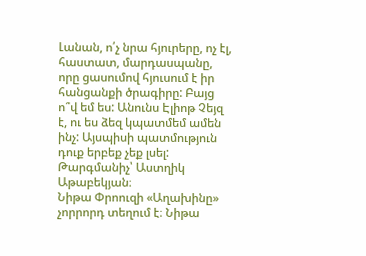Լանան, ո՛չ նրա հյուրերը, ոչ էլ, հաստատ, մարդասպանը, որը ցասումով հյուսում է իր հանցանքի ծրագիրը: Բայց ո՞վ եմ ես: Անունս Էլիոթ Չեյզ է, ու ես ձեզ կպատմեմ ամեն ինչ: Այսպիսի պատմություն դուք երբեք չեք լսել: Թարգմանիչ՝ Աստղիկ Աթաբեկյան։
Նիթա Փրոուզի «Աղախինը» չորրորդ տեղում է։ Նիթա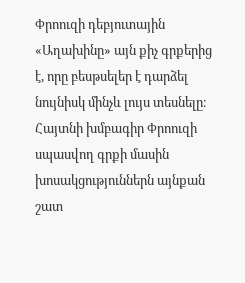Փրոուզի դեբյուտային «Աղախինը» այն քիչ գրքերից է, որը բեսթսելեր է դարձել նույնիսկ մինչև լույս տեսնելը։ Հայտնի խմբագիր Փրոուզի սպասվող գրքի մասին խոսակցություններն այնքան շատ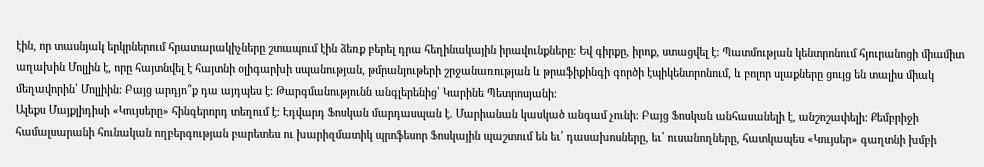էին, որ տասնյակ երկրներում հրատարակիչները շտապում էին ձեռք բերել դրա հեղինակային իրավունքները։ Եվ գիրքը, իրոք, ստացվել է: Պատմության կենտրոնում հյուրանոցի միամիտ աղախին Մոլլին է, որը հայտնվել է հայտնի օլիգարխի սպանության, թմրանյութերի շրջանառության և թրաֆիքինգի գործի էպիկենտրոնում, և բոլոր սլաքները ցույց են տալիս միակ մեղավորին՝ Մոլլիին: Բայց արդյո՞ք դա այդպես է: Թարգմանությունն անգլերենից՝ Կարինե Պետրոսյանի։
Ալեքս Մայքլիդիսի «Կույսերը» հինգերորդ տեղում է։ Էդվարդ Ֆոսկան մարդասպան է. Մարիանան կասկած անգամ չունի: Բայց Ֆոսկան անհասանելի է, անշոշափելի: Քեմբրիջի համալսարանի հունական ողբերգության բարետես ու խարիզմատիկ պրոֆեսոր Ֆոսկային պաշտում են եւ՛ դասախոսները, եւ՛ ուսանողները, հատկապես «Կույսեր» գաղտնի խմբի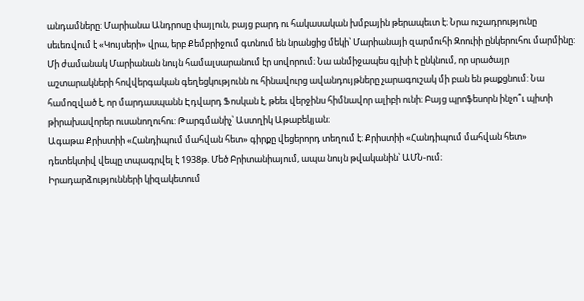անդամները: Մարիանա Անդրոսը փայլուն, բայց բարդ ու հակասական խմբային թերապեւտ է։ Նրա ուշադրությունը սեւեռվում է «Կույսերի» վրա, երբ Քեմբրիջում գտնում են նրանցից մեկի՝ Մարիանայի զարմուհի Զոուիի ընկերուհու մարմինը: Մի ժամանակ Մարիանան նույն համալսարանում էր սովորում։ Նա անմիջապես գլխի է ընկնում, որ սրածայր աշտարակների հովվերգական գեղեցկությունն ու հինավուրց ավանդույթները չարագուշակ մի բան են թաքցնում: Նա համոզված է, որ մարդասպանն Էդվարդ Ֆոսկան է, թեեւ վերջինս հիմնավոր ալիբի ունի։ Բայց պրոֆեսորն ինչո՞ւ պիտի թիրախավորեր ուսանողուհու: Թարգմանիչ՝ Աստղիկ Աթաբեկյան։
Ագաթա Քրիստիի «Հանդիպում մահվան հետ» գիրքը վեցերորդ տեղում է։ Քրիստիի «Հանդիպում մահվան հետ» դետեկտիվ վեպը տպագրվել է 1938թ. Մեծ Բրիտանիայում, ապա նույն թվականին՝ ԱՄՆ-ում։
Իրադարձությունների կիզակետում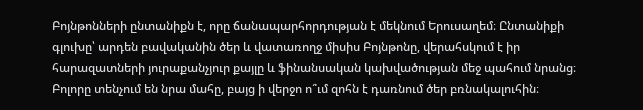Բոյնթոնների ընտանիքն է, որը ճանապարհորդության է մեկնում Երուսաղեմ։ Ընտանիքի գլուխը՝ արդեն բավականին ծեր և վատառողջ միսիս Բոյնթոնը, վերահսկում է իր հարազատների յուրաքանչյուր քայլը և ֆինանսական կախվածության մեջ պահում նրանց։ Բոլորը տենչում են նրա մահը, բայց ի վերջո ո՞ւմ զոհն է դառնում ծեր բռնակալուհին։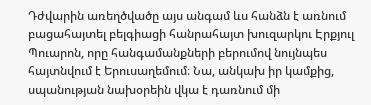Դժվարին առեղծվածը այս անգամ ևս հանձն է առնում բացահայտել բելգիացի հանրահայտ խուզարկու Էրքյուլ Պուարոն, որը հանգամանքների բերումով նույնպես հայտնվում է Երուսաղեմում։ Նա, անկախ իր կամքից, սպանության նախօրեին վկա է դառնում մի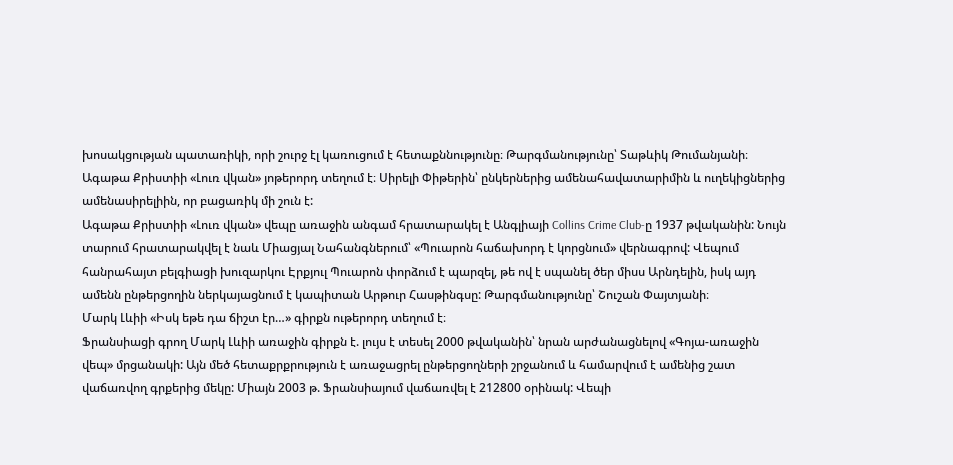խոսակցության պատառիկի, որի շուրջ էլ կառուցում է հետաքննությունը։ Թարգմանությունը՝ Տաթևիկ Թումանյանի։
Ագաթա Քրիստիի «Լուռ վկան» յոթերորդ տեղում է։ Սիրելի Փիթերին՝ ընկերներից ամենահավատարիմին և ուղեկիցներից ամենասիրելիին, որ բացառիկ մի շուն է:
Ագաթա Քրիստիի «Լուռ վկան» վեպը առաջին անգամ հրատարակել է Անգլիայի Collins Crime Club-ը 1937 թվականին: Նույն տարում հրատարակվել է նաև Միացյալ Նահանգներում՝ «Պուարոն հաճախորդ է կորցնում» վերնագրով: Վեպում հանրահայտ բելգիացի խուզարկու Էրքյուլ Պուարոն փորձում է պարզել, թե ով է սպանել ծեր միսս Արնդելին, իսկ այդ ամենն ընթերցողին ներկայացնում է կապիտան Արթուր Հասթինգսը: Թարգմանությունը՝ Շուշան Փայտյանի։
Մարկ Լևիի «Իսկ եթե դա ճիշտ էր…» գիրքն ութերորդ տեղում է։
Ֆրանսիացի գրող Մարկ Լևիի առաջին գիրքն է. լույս է տեսել 2000 թվականին՝ նրան արժանացնելով «Գոյա-առաջին վեպ» մրցանակի: Այն մեծ հետաքրքրություն է առաջացրել ընթերցողների շրջանում և համարվում է ամենից շատ վաճառվող գրքերից մեկը: Միայն 2003 թ. Ֆրանսիայում վաճառվել է 212800 օրինակ: Վեպի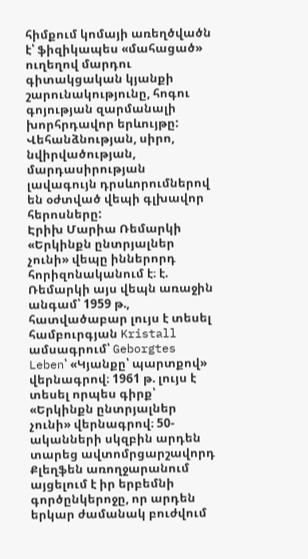հիմքում կոմայի առեղծվածն է՝ ֆիզիկապես «մահացած» ուղեղով մարդու գիտակցական կյանքի շարունակությունը, հոգու գոյության զարմանալի խորհրդավոր երևույթը: Վեհանձնության, սիրո, նվիրվածության, մարդասիրության լավագույն դրսևորումներով են օժտված վեպի գլխավոր հերոսները:
Էրիխ Մարիա Ռեմարկի «Երկինքն ընտրյալներ չունի» վեպը իններորդ հորիզոնականում է։ է. Ռեմարկի այս վեպն առաջին անգամ՝ 1959 թ., հատվածաբար լույս է տեսել համբուրգյան Kristall ամսագրում՝ Geborgtes Leben՝ «Կյանքը՝ պարտքով» վերնագրով։ 1961 թ. լույս է տեսել որպես գիրք՝ «Երկինքն ընտրյալներ չունի» վերնագրով։ 50-ականների սկզբին արդեն տարեց ավտոմրցարշավորդ Քլեղֆեն առողջարանում այցելում է իր երբեմնի գործընկերոջը, որ արդեն երկար ժամանակ բուժվում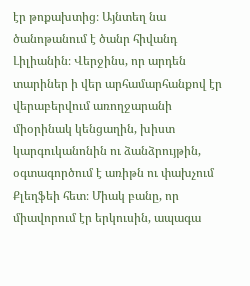էր թոքախտից։ Այնտեղ նա ծանոթանում է ծանր հիվանդ Լիլիանին։ Վերջինս, որ արդեն տարիներ ի վեր արհամարհանքով էր վերաբերվում առողջարանի միօրինակ կենցաղին, խիստ կարգուկանոնին ու ձանձրույթին, օգտագործում է առիթն ու փախչում Քլեղֆեի հետ։ Միակ բանը, որ միավորում էր երկուսին, ապագա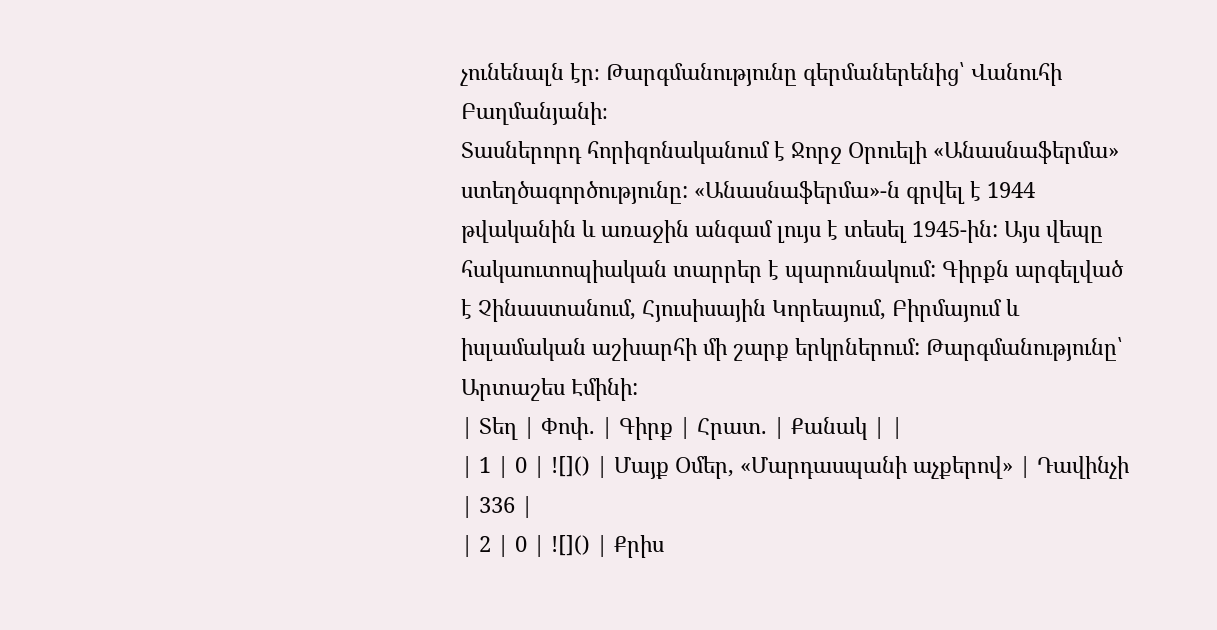չունենալն էր։ Թարգմանությունը գերմաներենից՝ Վանուհի Բաղմանյանի։
Տասներորդ հորիզոնականում է Ջորջ Օրուելի «Անասնաֆերմա» ստեղծագործությունը: «Անասնաֆերմա»-ն գրվել է 1944 թվականին և առաջին անգամ լույս է տեսել 1945-ին: Այս վեպը հակաուտոպիական տարրեր է պարունակում: Գիրքն արգելված է Չինաստանում, Հյուսիսային Կորեայում, Բիրմայում և իսլամական աշխարհի մի շարք երկրներում: Թարգմանությունը՝ Արտաշես Էմինի:
| Տեղ | Փոփ. | Գիրք | Հրատ. | Քանակ | |
| 1 | 0 | ![]() | Մայք Օմեր, «Մարդասպանի աչքերով» | Դավինչի | 336 |
| 2 | 0 | ![]() | Քրիս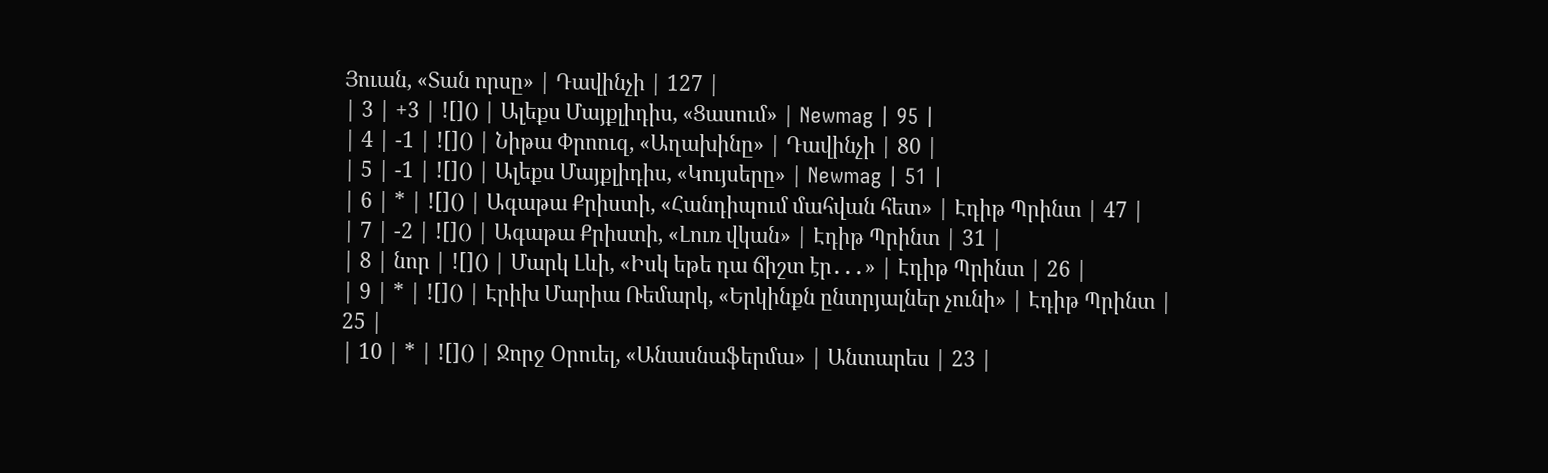Յուան, «Տան որսը» | Դավինչի | 127 |
| 3 | +3 | ![]() | Ալեքս Մայքլիդիս, «Ցասում» | Newmag | 95 |
| 4 | -1 | ![]() | Նիթա Փրոուզ, «Աղախինը» | Դավինչի | 80 |
| 5 | -1 | ![]() | Ալեքս Մայքլիդիս, «Կույսերը» | Newmag | 51 |
| 6 | * | ![]() | Ագաթա Քրիստի, «Հանդիպում մահվան հետ» | Էդիթ Պրինտ | 47 |
| 7 | -2 | ![]() | Ագաթա Քրիստի, «Լուռ վկան» | Էդիթ Պրինտ | 31 |
| 8 | նոր | ![]() | Մարկ Լևի, «Իսկ եթե դա ճիշտ էր․․․» | Էդիթ Պրինտ | 26 |
| 9 | * | ![]() | Էրիխ Մարիա Ռեմարկ, «Երկինքն ընտրյալներ չունի» | Էդիթ Պրինտ | 25 |
| 10 | * | ![]() | Ջորջ Օրուել, «Անասնաֆերմա» | Անտարես | 23 |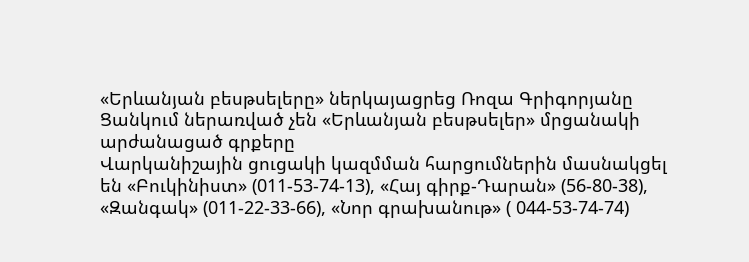«Երևանյան բեսթսելերը» ներկայացրեց Ռոզա Գրիգորյանը
Ցանկում ներառված չեն «Երևանյան բեսթսելեր» մրցանակի արժանացած գրքերը
Վարկանիշային ցուցակի կազմման հարցումներին մասնակցել են «Բուկինիստ» (011-53-74-13), «Հայ գիրք-Դարան» (56-80-38), «Զանգակ» (011-22-33-66), «Նոր գրախանութ» ( 044-53-74-74)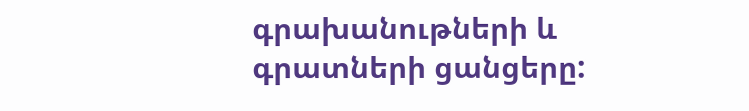գրախանութների և գրատների ցանցերը: